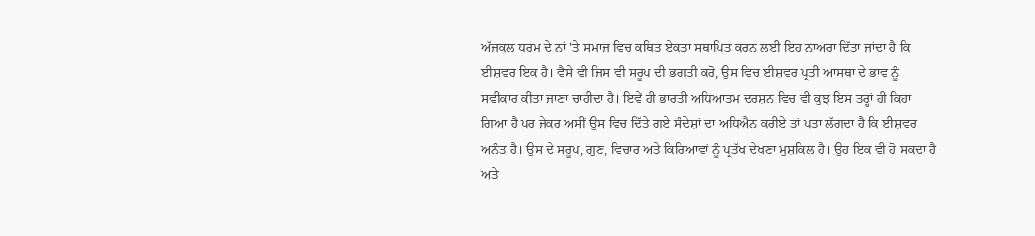ਅੱਜਕਲ ਧਰਮ ਦੇ ਨਾਂ 'ਤੇ ਸਮਾਜ ਵਿਚ ਕਥਿਤ ਏਕਤਾ ਸਥਾਪਿਤ ਕਰਨ ਲਈ ਇਹ ਨਾਅਰਾ ਦਿੱਤਾ ਜਾਂਦਾ ਹੈ ਕਿ ਈਸ਼ਵਰ ਇਕ ਹੈ। ਵੈਸੇ ਵੀ ਜਿਸ ਵੀ ਸਰੂਪ ਦੀ ਭਗਤੀ ਕਰੋ, ਉਸ ਵਿਚ ਈਸ਼ਵਰ ਪ੍ਰਤੀ ਆਸਥਾ ਦੇ ਭਾਵ ਨੂੰ ਸਵੀਕਾਰ ਕੀਤਾ ਜਾਣਾ ਚਾਹੀਦਾ ਹੈ। ਇਵੇਂ ਹੀ ਭਾਰਤੀ ਅਧਿਆਤਮ ਦਰਸ਼ਨ ਵਿਚ ਵੀ ਕੁਝ ਇਸ ਤਰ੍ਹਾਂ ਹੀ ਕਿਹਾ ਗਿਆ ਹੈ ਪਰ ਜੇਕਰ ਅਸੀਂ ਉਸ ਵਿਚ ਦਿੱਤੇ ਗਏ ਸੰਦੇਸ਼ਾਂ ਦਾ ਅਧਿਐਨ ਕਰੀਏ ਤਾਂ ਪਤਾ ਲੱਗਦਾ ਹੈ ਕਿ ਈਸ਼ਵਰ ਅਨੰਤ ਹੈ। ਉਸ ਦੇ ਸਰੂਪ, ਗੁਣ, ਵਿਚਾਰ ਅਤੇ ਕਿਰਿਆਵਾਂ ਨੂੰ ਪ੍ਰਤੱਖ ਦੇਖਣਾ ਮੁਸ਼ਕਿਲ ਹੈ। ਉਹ ਇਕ ਵੀ ਹੋ ਸਕਦਾ ਹੈ ਅਤੇ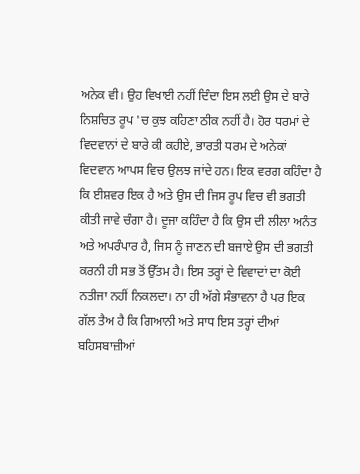ਅਨੇਕ ਵੀ। ਉਹ ਵਿਖਾਈ ਨਹੀਂ ਦਿੰਦਾ ਇਸ ਲਈ ਉਸ ਦੇ ਬਾਰੇ ਨਿਸ਼ਚਿਤ ਰੂਪ 'ਚ ਕੁਝ ਕਹਿਣਾ ਠੀਕ ਨਹੀਂ ਹੈ। ਹੋਰ ਧਰਮਾਂ ਦੇ ਵਿਦਵਾਨਾਂ ਦੇ ਬਾਰੇ ਕੀ ਕਹੀਏ, ਭਾਰਤੀ ਧਰਮ ਦੇ ਅਨੇਕਾਂ ਵਿਦਵਾਨ ਆਪਸ ਵਿਚ ਉਲਝ ਜਾਂਦੇ ਹਨ। ਇਕ ਵਰਗ ਕਹਿੰਦਾ ਹੈ ਕਿ ਈਸ਼ਵਰ ਇਕ ਹੈ ਅਤੇ ਉਸ ਦੀ ਜਿਸ ਰੂਪ ਵਿਚ ਵੀ ਭਗਤੀ ਕੀਤੀ ਜਾਵੇ ਚੰਗਾ ਹੈ। ਦੂਜਾ ਕਹਿੰਦਾ ਹੈ ਕਿ ਉਸ ਦੀ ਲੀਲਾ ਅਨੰਤ ਅਤੇ ਅਪਰੰਪਾਰ ਹੈ, ਜਿਸ ਨੂੰ ਜਾਣਨ ਦੀ ਬਜਾਏ ਉਸ ਦੀ ਭਗਤੀ ਕਰਨੀ ਹੀ ਸਭ ਤੋਂ ਉੱਤਮ ਹੈ। ਇਸ ਤਰ੍ਹਾਂ ਦੇ ਵਿਵਾਦਾਂ ਦਾ ਕੋਈ ਨਤੀਜਾ ਨਹੀਂ ਨਿਕਲਦਾ। ਨਾ ਹੀ ਅੱਗੇ ਸੰਭਾਵਨਾ ਹੈ ਪਰ ਇਕ ਗੱਲ ਤੈਅ ਹੈ ਕਿ ਗਿਆਨੀ ਅਤੇ ਸਾਧ ਇਸ ਤਰ੍ਹਾਂ ਦੀਆਂ ਬਹਿਸਬਾਜ਼ੀਆਂ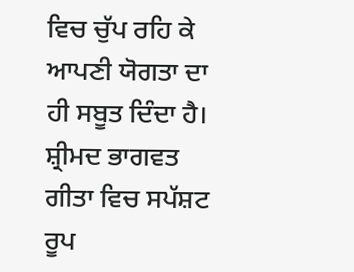ਵਿਚ ਚੁੱਪ ਰਹਿ ਕੇ ਆਪਣੀ ਯੋਗਤਾ ਦਾ ਹੀ ਸਬੂਤ ਦਿੰਦਾ ਹੈ। ਸ਼੍ਰੀਮਦ ਭਾਗਵਤ ਗੀਤਾ ਵਿਚ ਸਪੱਸ਼ਟ ਰੂਪ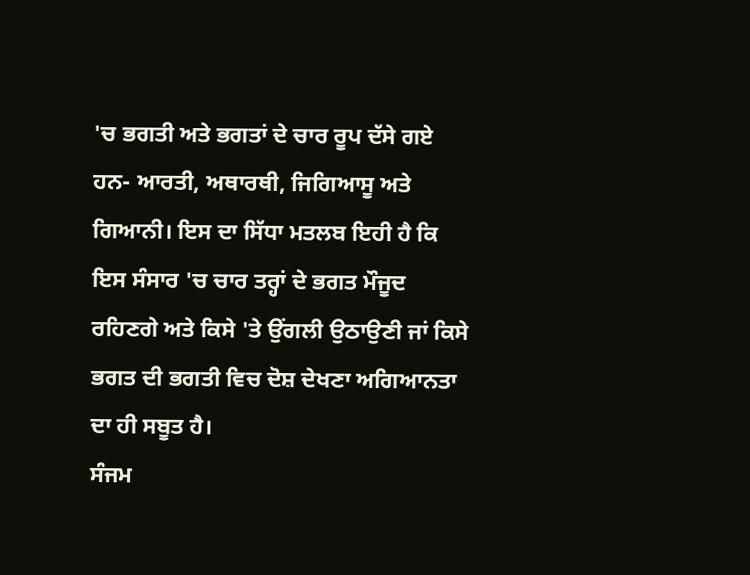'ਚ ਭਗਤੀ ਅਤੇ ਭਗਤਾਂ ਦੇ ਚਾਰ ਰੂਪ ਦੱਸੇ ਗਏ ਹਨ- ਆਰਤੀ, ਅਥਾਰਥੀ, ਜਿਗਿਆਸੂ ਅਤੇ ਗਿਆਨੀ। ਇਸ ਦਾ ਸਿੱਧਾ ਮਤਲਬ ਇਹੀ ਹੈ ਕਿ ਇਸ ਸੰਸਾਰ 'ਚ ਚਾਰ ਤਰ੍ਹਾਂ ਦੇ ਭਗਤ ਮੌਜੂਦ ਰਹਿਣਗੇ ਅਤੇ ਕਿਸੇ 'ਤੇ ਉਂਗਲੀ ਉਠਾਉਣੀ ਜਾਂ ਕਿਸੇ ਭਗਤ ਦੀ ਭਗਤੀ ਵਿਚ ਦੋਸ਼ ਦੇਖਣਾ ਅਗਿਆਨਤਾ ਦਾ ਹੀ ਸਬੂਤ ਹੈ।
ਸੰਜਮ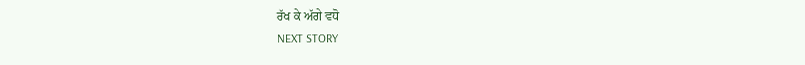ਰੱਖ ਕੇ ਅੱਗੇ ਵਧੋ
NEXT STORY